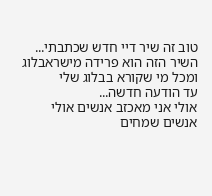טוב זה שיר דיי חדש שכתבתי...
השיר הזה הוא פרידה מישראבלוג ומכל מי שקורא בבלוג שלי
עד הודעה חדשה...
אולי אני מאכזב אנשים אולי אנשים שמחים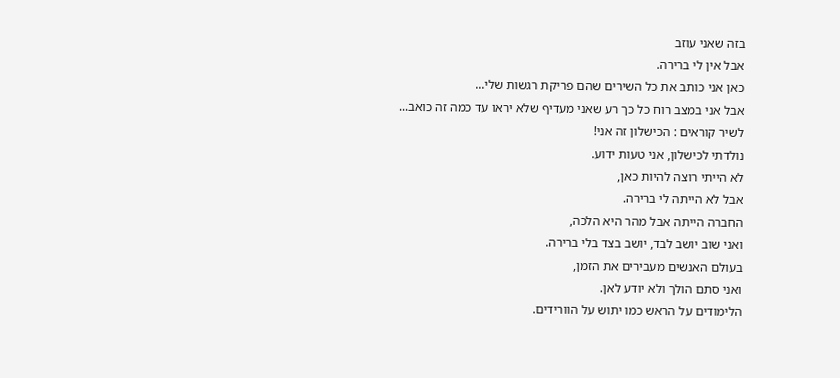בזה שאני עוזב
אבל אין לי ברירה.
כאן אני כותב את כל השירים שהם פריקת רגשות שלי...
אבל אני במצב רוח כל כך רע שאני מעדיף שלא יראו עד כמה זה כואב...
לשיר קוראים : הכישלון זה אני!
נולדתי לכישלון, אני טעות ידוע.
לא הייתי רוצה להיות כאן,
אבל לא הייתה לי ברירה.
החברה הייתה אבל מהר היא הלכה,
ואני שוב יושב לבד, יושב בצד בלי ברירה.
בעולם האנשים מעבירים את הזמן,
ואני סתם הולך ולא יודע לאן.
הלימודים על הראש כמו יתוש על הוורידים.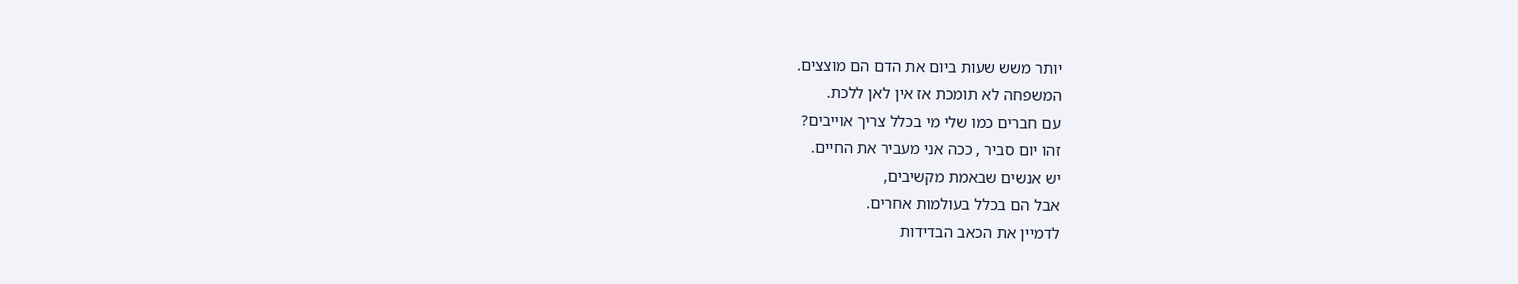יותר משש שעות ביום את הדם הם מוצצים.
המשפחה לא תומכת אז אין לאן ללכת.
עם חברים כמו שלי מי בכלל צריך אוייבים?
זהו יום סביר , ככה אני מעביר את החיים.
יש אנשים שבאמת מקשיבים,
אבל הם בכלל בעולמות אחרים.
לדמיין את הכאב הבדידות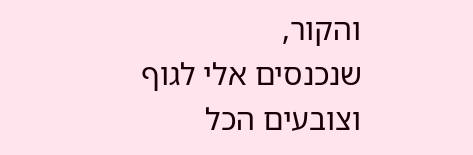והקור,
שנכנסים אלי לגוף וצובעים הכל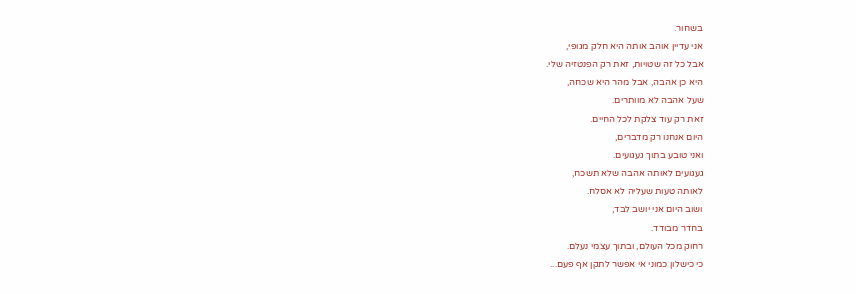בשחור.
אני עדיין אוהב אותה היא חלק מגופי,
אבל כל זה שטויות, זאת רק הפנטזיה שלי.
היא כן אהבה, אבל מהר היא שכחה,
שעל אהבה לא מוותרים.
זאת רק עוד צלקת לכל החיים.
היום אנחנו רק מדברים,
ואני טובע בתוך געגועים.
געגועים לאותה אהבה שלא תשכח,
לאותה טעות שעליה לא אסלח.
ושוב היום אני יושב לבד,
בחדר מבודד.
רחוק מכל העולם, ובתוך עצמי נעלם.
כי כישלון כמוני אי אפשר לתקן אף פעם...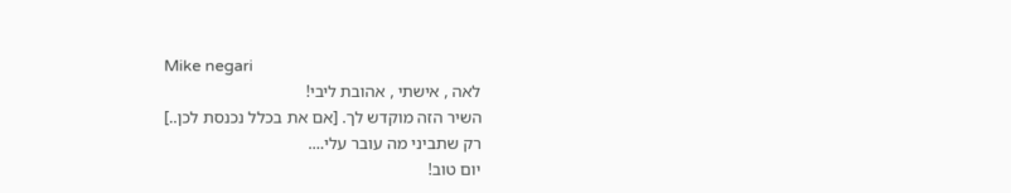Mike negari
לאה , אישתי , אהובת ליבי!
השיר הזה מוקדש לך. [אם את בכלל נכנסת לכן..]
רק שתביני מה עובר עלי....
יום טוב!